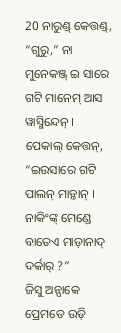20 ନାରୁଣ୍ଡ୍ କେତ୍ତଣ୍ଡ୍, “ଗୁରୁ,” ନା ମୁନେକଞ୍ଜ୍ ଇ ସାରେ ଗଟି ମାନେମ୍ ଆସ ୱାସ୍ମିନ୍ଦେନ୍ ।
ପେକାଲ୍ କେତ୍ତନ୍, “ଇଉସାରେ ଗଟି ପାଲନ୍ ମାଡ଼୍ତାନ୍ । ନାକିଂଙ୍କ୍ ମେଣ୍ଡେ ବାତେଏ ମାଡ଼ାନାଦ୍ ଦର୍କାର୍ ?”
ଜିସୁ ଅନ୍ପାକେ ପ୍ରେମତେ ଉଡ଼ି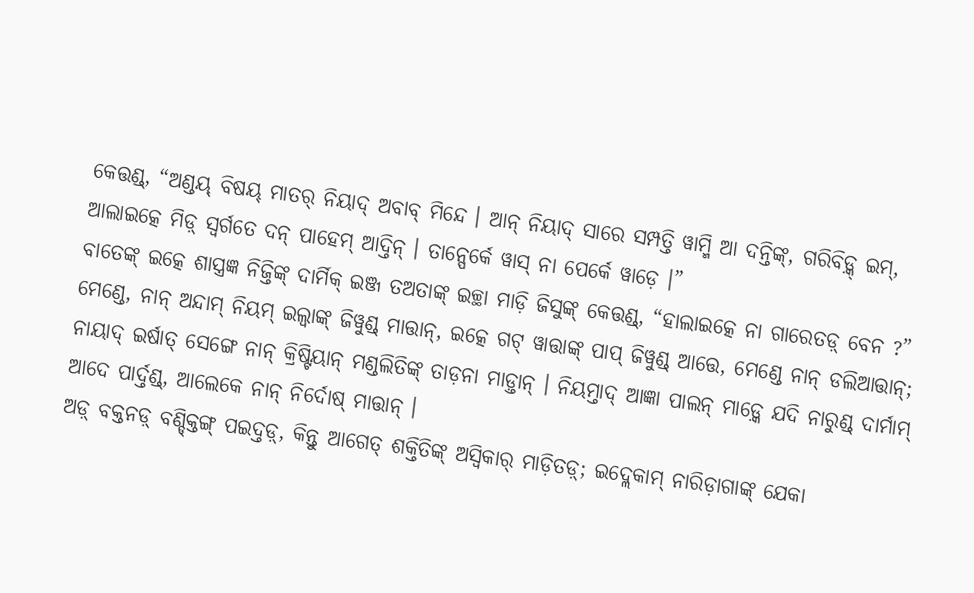କେତ୍ତଣ୍ଡ୍, “ଅଣ୍ଡୟ୍ ବିଷୟ୍ ମାତର୍ ନିୟାଦ୍ ଅବାବ୍ ମିନ୍ଦେ । ଆନ୍ ନିୟାଦ୍ ସାରେ ସମ୍ପତ୍ତି ୱାମ୍ମି ଆ ଦନ୍ତିଙ୍କ୍, ଗରିବିଡ଼୍କ୍ ଇମ୍, ଆଲାଇତ୍କେ ମିଡ଼୍ ସ୍ୱର୍ଗତେ ଦନ୍ ପାହେମ୍ ଆଦ୍ତିନ୍ । ତାନ୍ପେର୍କେ ୱାସ୍ ନା ପେର୍କେ ୱାଡ଼େ ।”
ବାତେଙ୍କ୍ ଇତ୍କେ ଶାସ୍ତ୍ରଜ୍ଞ ନିଜ୍ତିଙ୍କ୍ ଦାର୍ମିକ୍ ଇଞ୍ଜ ତଅତାଙ୍କ୍ ଇଚ୍ଛା ମାଡ଼ି ଜିସୁଙ୍କ୍ କେତ୍ତଣ୍ଡ୍, “ହାଲାଇତ୍କେ ନା ଗାରେତଡ଼୍ ବେନ ?”
ମେଣ୍ଡେ, ନାନ୍ ଅନ୍ଦାମ୍ ନିୟମ୍ ଇଲ୍ୱାଙ୍କ୍ ଜିୱୁଣ୍ଡ୍ ମାତ୍ତାନ୍, ଇତ୍କେ ଗଟ୍ ୱାତ୍ତାଙ୍କ୍ ପାପ୍ ଜିୱୁଣ୍ଡ୍ ଆତ୍ତେ, ମେଣ୍ଡେ ନାନ୍ ଡଲିଆତ୍ତାନ୍;
ନାୟାଦ୍ ଇର୍ଷାତ୍ ସେଙ୍ଗେ ନାନ୍ କ୍ରିଷ୍ଟିୟାନ୍ ମଣ୍ଡଲିତିଙ୍କ୍ ତାଡ଼ନା ମାଡ଼୍ତାନ୍ । ନିୟମ୍ତାଦ୍ ଆଜ୍ଞା ପାଲନ୍ ମାଡ଼୍କେ ଯଦି ନାରୁଣ୍ଡ୍ ଦାର୍ମାମ୍ ଆଦେ ପାର୍ଦ୍ତଣ୍ଡ୍, ଆଲେକେ ନାନ୍ ନିର୍ଦୋଷ୍ ମାତ୍ତାନ୍ ।
ଅଡ଼୍ ବକ୍ତନଡ଼୍ ବଣ୍ଡ୍କ୍ତିଙ୍ଗ୍ ପଇଦ୍ତଡ଼୍, କିନ୍ତୁ ଆଗେତ୍ ଶକ୍ତିତିଙ୍କ୍ ଅସ୍ୱିକାର୍ ମାଡ଼ିତଡ଼୍; ଇଦ୍ଲେକାମ୍ ନାରିଡ଼ାଗାଙ୍କ୍ ଯେକା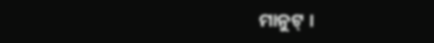ମାନୁଟ୍ ।